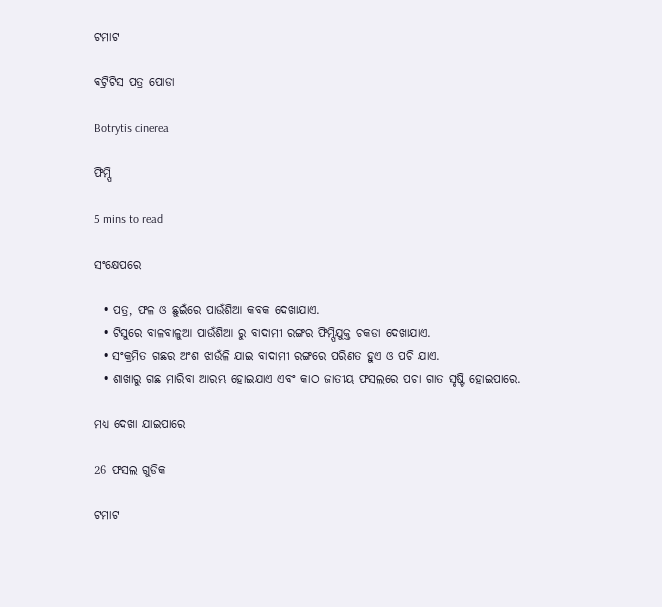ଟମାଟ

ଵଟ୍ରିଟିସ ପତ୍ର ପୋଡା

Botrytis cinerea

ଫିମ୍ପି

5 mins to read

ସଂକ୍ଷେପରେ

  • ପତ୍ର, ଫଳ ଓ ଛୁଇଁରେ ପାଉଁଶିଆ କବକ ଦେଖାଯାଏ.
  • ଟିସୁରେ ବାଳବାଳୁଆ ପାଉଁଶିଆ ରୁ ବାଦାମୀ ରଙ୍ଗର ଫିମ୍ପିଯୁକ୍ତ ଚକଡା ଦେଖାଯାଏ.
  • ସଂକ୍ରମିତ ଗଛର ଅଂଶ ଝାଉଁଳି ଯାଇ ବାଦାମୀ ରଙ୍ଗରେ ପରିଣତ ହୁଏ ଓ ପଚି ଯାଏ.
  • ଶାଖାରୁ ଗଛ ମାରିବା ଆରମ୍ଭ ହୋଇଯାଏ ଏବଂ କାଠ ଜାତୀୟ ଫସଲରେ ପଚା ଗାତ ସୃଷ୍ଟି ହୋଇପାରେ.

ମଧ୍ୟ ଦେଖା ଯାଇପାରେ

26 ଫସଲ ଗୁଡିକ

ଟମାଟ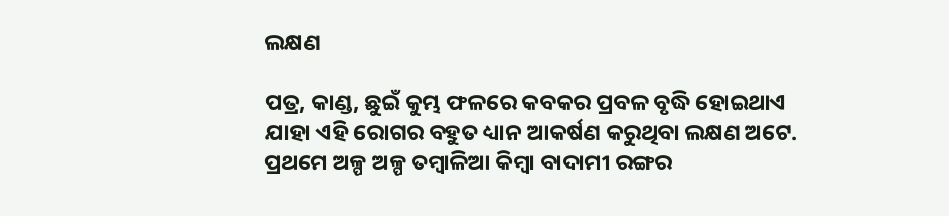ଲକ୍ଷଣ

ପତ୍ର, କାଣ୍ଡ, ଛୁଇଁ କୁମ୍ଭ ଫଳରେ କବକର ପ୍ରବଳ ବୃଦ୍ଧି ହୋଇଥାଏ ଯାହା ଏହି ରୋଗର ବହୁତ ଧ୍ୟାନ ଆକର୍ଷଣ କରୁଥିବା ଲକ୍ଷଣ ଅଟେ. ପ୍ରଥମେ ଅଳ୍ପ ଅଳ୍ପ ତମ୍ବାଳିଆ କିମ୍ବା ବାଦାମୀ ରଙ୍ଗର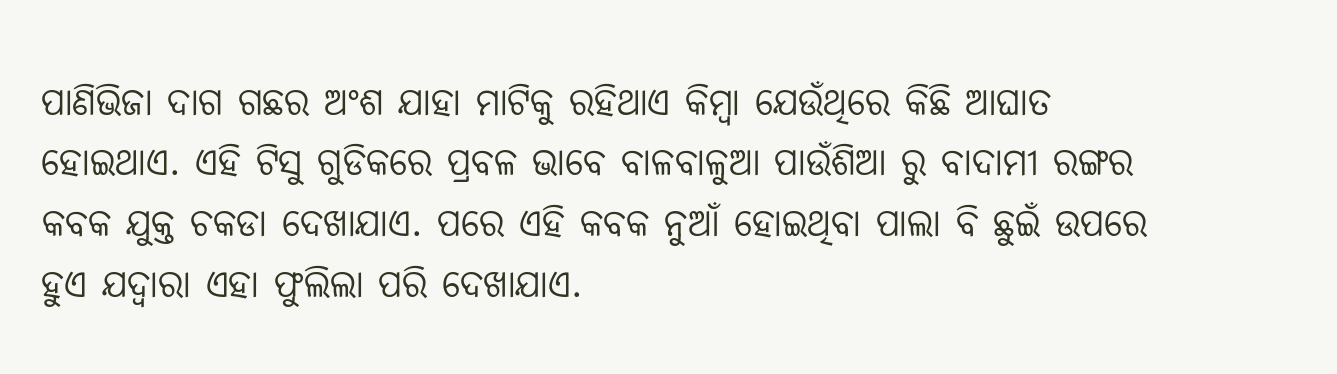ପାଣିଭିଜା ଦାଗ ଗଛର ଅଂଶ ଯାହା ମାଟିକୁ ରହିଥାଏ କିମ୍ବା ଯେଉଁଥିରେ କିଛି ଆଘାତ ହୋଇଥାଏ. ଏହି ଟିସୁ ଗୁଡିକରେ ପ୍ରବଳ ଭାବେ ବାଳବାଳୁଆ ପାଉଁଶିଆ ରୁ ବାଦାମୀ ରଙ୍ଗର କବକ ଯୁକ୍ତ ଚକଡା ଦେଖାଯାଏ. ପରେ ଏହି କବକ ନୁଆଁ ହୋଇଥିବା ପାଲା ବି ଛୁଇଁ ଉପରେ ହୁଏ ଯଦ୍ୱାରା ଏହା ଫୁଲିଲା ପରି ଦେଖାଯାଏ.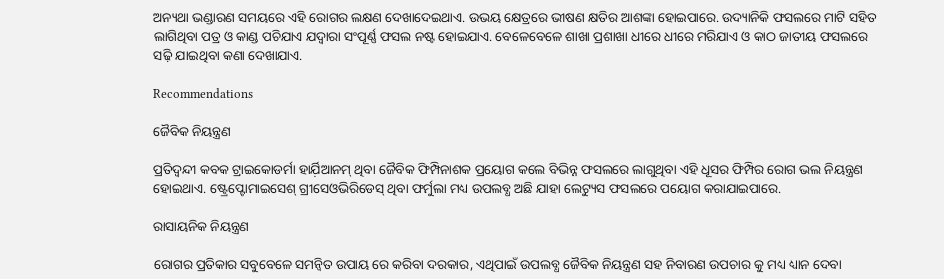ଅନ୍ୟଥା ଭଣ୍ଡାରଣ ସମୟରେ ଏହି ରୋଗର ଲକ୍ଷଣ ଦେଖାଦେଇଥାଏ. ଉଭୟ କ୍ଷେତ୍ରରେ ଭୀଷଣ କ୍ଷତିର ଆଶଙ୍କା ହୋଇପାରେ. ଉଦ୍ୟାନିକି ଫସଲରେ ମାଟି ସହିତ ଲାଗିଥିବା ପତ୍ର ଓ କାଣ୍ଡ ପଚିଯାଏ ଯଦ୍ୱାରା ସଂପୂର୍ଣ୍ଣ ଫସଲ ନଷ୍ଟ ହୋଇଯାଏ. ବେଳେବେଳେ ଶାଖା ପ୍ରଶାଖା ଧୀରେ ଧୀରେ ମରିଯାଏ ଓ କାଠ ଜାତୀୟ ଫସଲରେ ସଢ଼ି ଯାଇଥିବା କଣା ଦେଖାଯାଏ.

Recommendations

ଜୈବିକ ନିୟନ୍ତ୍ରଣ

ପ୍ରତିଦ୍ବନ୍ଦୀ କବକ ଟ୍ରାଇକୋଡର୍ମା ହାର୍ଯ଼ିଆନମ୍ ଥିବା ଜୈବିକ ଫିମ୍ପିନାଶକ ପ୍ରୟୋଗ କଲେ ବିଭିନ୍ନ ଫସଲରେ ଲାଗୁଥିବା ଏହି ଧୂସର ଫିମ୍ପିର ରୋଗ ଭଲ ନିୟନ୍ତ୍ରଣ ହୋଇଥାଏ. ଷ୍ଟ୍ରେପ୍ଟୋମାଇସେଶ୍ ଗ୍ରୀସେଓଭିରିଡେସ୍ ଥିବା ଫର୍ମୁଲା ମଧ୍ୟ ଉପଲବ୍ଧ ଅଛି ଯାହା ଲେଟ୍ୟୁସ ଫସଲରେ ପୟୋଗ କରାଯାଇପାରେ.

ରାସାୟନିକ ନିୟନ୍ତ୍ରଣ

ରୋଗର ପ୍ରତିକାର ସବୁବେଳେ ସମନ୍ବିତ ଉପାୟ ରେ କରିବା ଦରକାର, ଏଥିପାଇଁ ଉପଲବ୍ଧ ଜୈବିକ ନିୟନ୍ତ୍ରଣ ସହ ନିବାରଣ ଉପଚାର କୁ ମଧ୍ୟ ଧ୍ୟାନ ଦେବା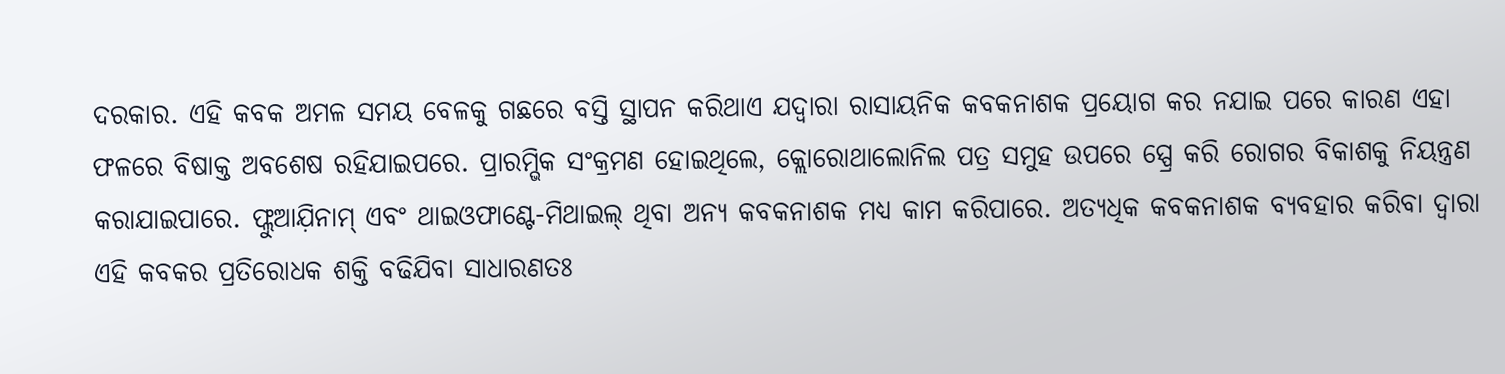ଦରକାର. ଏହି କବକ ଅମଳ ସମୟ ବେଳକୁ ଗଛରେ ବସ୍ତି ସ୍ଥାପନ କରିଥାଏ ଯଦ୍ୱାରା ରାସାୟନିକ କବକନାଶକ ପ୍ରୟୋଗ କର ନଯାଇ ପରେ କାରଣ ଏହା ଫଳରେ ବିଷାକ୍ତ ଅବଶେଷ ରହିଯାଇପରେ. ପ୍ରାରମ୍ଭିକ ସଂକ୍ରମଣ ହୋଇଥିଲେ, କ୍ଲୋରୋଥାଲୋନିଲ ପତ୍ର ସମୁହ ଉପରେ ସ୍ପ୍ରେ କରି ରୋଗର ବିକାଶକୁ ନିୟନ୍ତ୍ରଣ କରାଯାଇପାରେ. ଫ୍ଲୁଆଯ଼ିନାମ୍ ଏବଂ ଥାଇଓଫାଣ୍ଟେ-ମିଥାଇଲ୍ ଥିବା ଅନ୍ୟ କବକନାଶକ ମଧ୍ୟ କାମ କରିପାରେ. ଅତ୍ୟଧିକ କବକନାଶକ ବ୍ୟବହାର କରିବା ଦ୍ୱାରା ଏହି କବକର ପ୍ରତିରୋଧକ ଶକ୍ତି ବଢିଯିବା ସାଧାରଣତଃ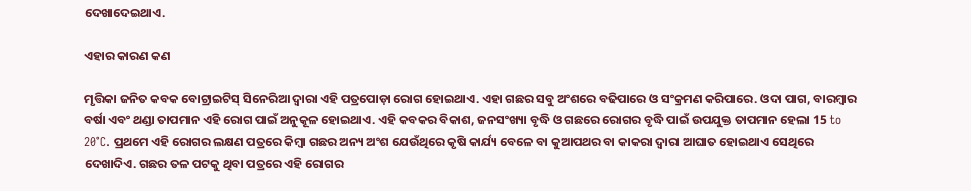ଦେଖାଦେଇଥାଏ.

ଏହାର କାରଣ କଣ

ମୃତ୍ତିକା ଜନିତ କବକ ବୋଟ୍ରାଇଟିସ୍ ସିନେରିଆ ଦ୍ୱାରା ଏହି ପତ୍ରପୋଡ଼ା ରୋଗ ହୋଇଥାଏ. ଏହା ଗଛର ସବୁ ଅଂଶରେ ବଢିପାରେ ଓ ସଂକ୍ରମଣ କରିପାରେ. ଓଦା ପାଗ, ବାରମ୍ବାର ବର୍ଷା ଏବଂ ଥଣ୍ଡା ତାପମାନ ଏହି ରୋଗ ପାଇଁ ଅନୁକୂଳ ହୋଇଥାଏ. ଏହି କବକର ବିକାଶ, ଜନସଂଖ୍ୟା ବୃଦ୍ଧି ଓ ଗଛରେ ରୋଗର ବୃଦ୍ଧି ପାଇଁ ଉପଯୁକ୍ତ ତାପମାନ ହେଲା 15 to 20°C. ପ୍ରଥମେ ଏହି ରୋଗର ଲକ୍ଷଣ ପତ୍ରରେ କିମ୍ବା ଗଛର ଅନ୍ୟ ଅଂଶ ଯେଉଁଥିରେ କୃଷି କାର୍ଯ୍ୟ ବେଳେ ବା କୁଆପଥର ବା କାକରା ଦ୍ୱାରା ଆଘାତ ହୋଇଥାଏ ସେଥିରେ ଦେଖାଦିଏ. ଗଛର ତଳ ପଟକୁ ଥିବା ପତ୍ରରେ ଏହି ରୋଗର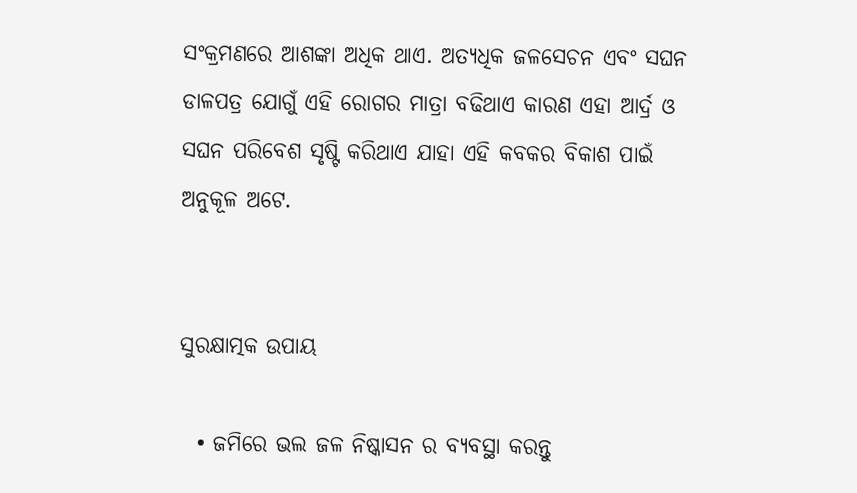ସଂକ୍ରମଣରେ ଆଶଙ୍କା ଅଧିକ ଥାଏ. ଅତ୍ୟଧିକ ଜଳସେଚନ ଏବଂ ସଘନ ଡାଳପତ୍ର ଯୋଗୁଁ ଏହି ରୋଗର ମାତ୍ରା ବଢିଥାଏ କାରଣ ଏହା ଆର୍ଦ୍ର ଓ ସଘନ ପରିବେଶ ସୃଷ୍ଟି କରିଥାଏ ଯାହା ଏହି କବକର ବିକାଶ ପାଇଁ ଅନୁକୂଳ ଅଟେ.


ସୁରକ୍ଷାତ୍ମକ ଉପାୟ

  • ଜମିରେ ଭଲ ଜଳ ନିଷ୍କାସନ ର ବ୍ୟବସ୍ଥା କରନ୍ତୁ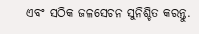ଏବଂ ସଠିକ ଜଳସେଚନ ସୁନିଶ୍ଚିତ କରନ୍ତୁ.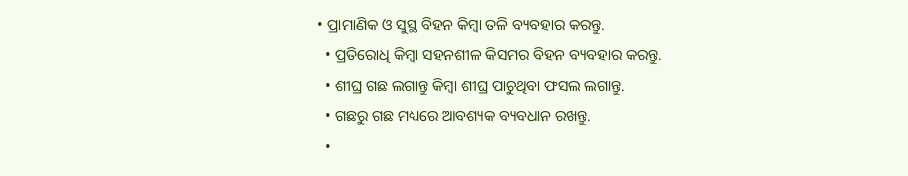• ପ୍ରାମାଣିକ ଓ ସୁସ୍ଥ ବିହନ କିମ୍ବା ତଳି ବ୍ୟବହାର କରନ୍ତୁ.
  • ପ୍ରତିରୋଧି କିମ୍ବା ସହନଶୀଳ କିସମର ବିହନ ବ୍ୟବହାର କରନ୍ତୁ.
  • ଶୀଘ୍ର ଗଛ ଲଗାନ୍ତୁ କିମ୍ବା ଶୀଘ୍ର ପାଚୁଥିବା ଫସଲ ଲଗାନ୍ତୁ.
  • ଗଛରୁ ଗଛ ମଧ୍ୟରେ ଆବଶ୍ୟକ ବ୍ୟବଧାନ ରଖନ୍ତୁ.
  •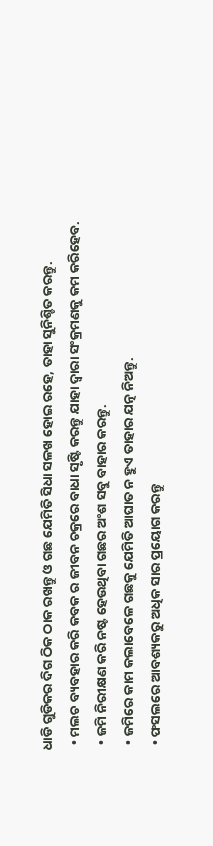ଧାଡି ଗୁଡିକର ଦିଗ ଠିକ ଠାକ ରଖନ୍ତୁ ଓ ଗଛ ଯେମିତି ସିଧା ସଳଖ ହୋଇ ରହେ, ତାହା ସୁନିଶ୍ଚିତ କରନ୍ତୁ.
  • ମଲଚ ବ୍ୟବହାର କରି କବକ ର ଜୀବନ ଚକ୍ରରେ ବାଧା ସୃଷ୍ଟି କରନ୍ତୁ ଯାହା ଦ୍ୱାରା ସଂକ୍ରମଣକୁ କମ କରିହେବ.
  • ଜମି ନିରୀକ୍ଷଣ କରି ନଷ୍ଟ ହେଉଥିବା ଗଛର ଅଂଶ ସବୁ ବାହାର କରନ୍ତୁ.
  • ଜମିରେ କାମ କଲାବେଳେ ଗଛକୁ ଯେମିତି ଆଘାତ ନ ହୁଏ ତାହାର ଯତ୍ନ ନିଅନ୍ତୁ.
  • ଫସଲରେ ଆବଶ୍ୟକରୁ ଅଧିକ ସାର ପ୍ରୟୋଗ କରନ୍ତୁ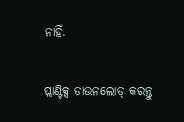ନାହିଁ.

ପ୍ଲାଣ୍ଟିକ୍ସ ଡାଉନଲୋଡ୍ କରନ୍ତୁ